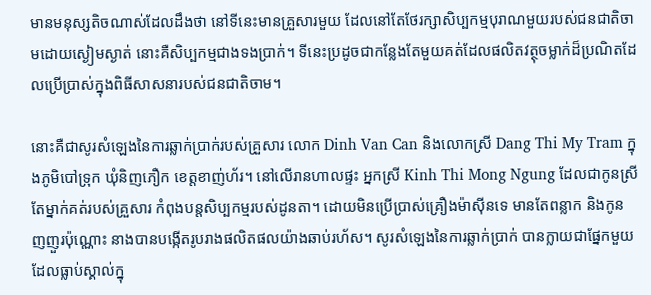មានមនុស្សតិចណាស់ដែលដឹងថា នៅទីនេះមានគ្រួសារមួយ ដែលនៅតែថែរក្សាសិប្បកម្មបុរាណមួយរបស់ជនជាតិចាមដោយស្ងៀមស្ងាត់ នោះគឺសិប្បកម្មជាងទងប្រាក់។ ទីនេះប្រដូចជាកន្លែងតែមួយគត់ដែលផលិតវត្ថុចម្លាក់ដ៏ប្រណិតដែលប្រើប្រាស់ក្នុងពិធីសាសនារបស់ជនជាតិចាម។

នោះគឺជាសូរសំឡេងនៃការឆ្លាក់ប្រាក់របស់គ្រួសារ លោក Dinh Van Can និងលោកស្រី Dang Thi My Tram ក្នុងភូមិបៅទ្រុក ឃុំនិញភឿក ខេត្តខាញ់ហ័រ។ នៅលើរានហាលផ្ទះ អ្នកស្រី Kinh Thi Mong Ngung ដែលជាកូនស្រីតែម្នាក់គត់របស់គ្រួសារ កំពុងបន្តសិប្បកម្មរបស់ដូនតា។ ដោយមិនប្រើប្រាស់គ្រឿងម៉ាស៊ីនទេ មានតែពន្លាក និងកូនញញួរប៉ុណ្ណោះ នាងបានបង្កើតរូបរាងផលិតផលយ៉ាងឆាប់រហ័ស។ សូរសំឡេងនៃការឆ្លាក់ប្រាក់ បានក្លាយជាផ្នែកមួយដែលធ្លាប់ស្គាល់ក្នុ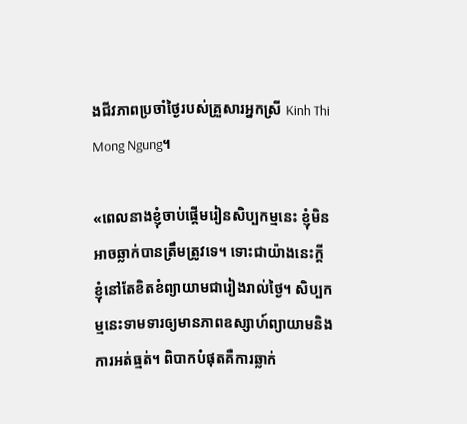ងជីវភាពប្រចាំថ្ងៃរបស់គ្រួសារអ្នកស្រី Kinh Thi Mong Ngung។

«ពេលនាងខ្ញុំចាប់ផ្តើមរៀនសិប្បកម្មនេះ ខ្ញុំមិនអាចឆ្លាក់បានត្រឹមត្រូវទេ។ ទោះជាយ៉ាងនេះក្ដី ខ្ញុំនៅតែខិតខំព្យាយាមជារៀងរាល់ថ្ងៃ។ សិប្បកម្មនេះទាមទារឲ្យមានភាពឧស្សាហ៍ព្យាយាមនិងការអត់ធ្មត់។ ពិបាកបំផុតគឺការឆ្លាក់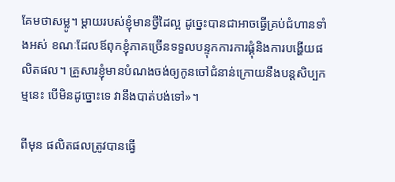គែមថាសម្លូ។ ម្តាយរបស់ខ្ញុំមានថ្វីដៃល្អ ដូច្នេះបានជាអាចធ្វើគ្រប់ជំហានទាំងអស់ ខណៈដែលឪពុកខ្ញុំភាគច្រើនទទួលបន្ទុកការការផ្គុំនិងការបង្ហើយផលិតផល។ គ្រួសារខ្ញុំមានបំណងចង់ឲ្យកូនចៅជំនាន់ក្រោយនឹងបន្តសិប្បកម្មនេះ បើមិនដូច្នោះទេ វានឹងបាត់បង់ទៅ»។

ពីមុន ផលិតផលត្រូវបានធ្វើ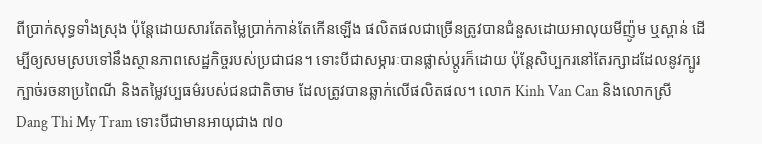ពីប្រាក់សុទ្ធទាំងស្រុង ប៉ុន្តែដោយសារតែតម្លៃប្រាក់កាន់តែកើនឡើង ផលិតផលជាច្រើនត្រូវបានជំនួសដោយអាលុយមីញ៉ូម ឬស្ពាន់ ដើម្បីឲ្យសមស្របទៅនឹងស្ថានភាពសេដ្ឋកិច្ចរបស់ប្រជាជន។ ទោះបីជាសម្ភារៈបានផ្លាស់ប្តូរក៏ដោយ ប៉ុន្តែសិប្បករនៅតែរក្សាដដែលនូវក្បូរក្បាច់រចនាប្រពៃណី និងតម្លៃវប្បធម៌របស់ជនជាតិចាម ដែលត្រូវបានឆ្លាក់លើផលិតផល។ លោក Kinh Van Can និងលោកស្រី Dang Thi My Tram ទោះបីជាមានអាយុជាង ៧០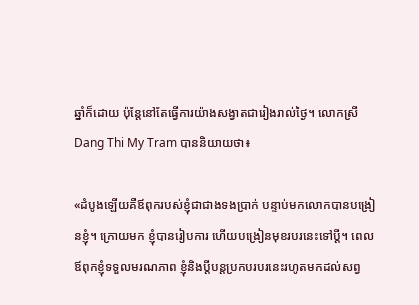ឆ្នាំក៏ដោយ ប៉ុន្តែនៅតែធ្វើការយ៉ាងសង្វាតជារៀងរាល់ថ្ងៃ។ លោកស្រី Dang Thi My Tram បាននិយាយថា៖

«ដំបូងឡើយគឺឪពុករបស់ខ្ញុំជាជាងទងប្រាក់ បន្ទាប់មកលោកបានបង្រៀនខ្ញុំ។ ក្រោយមក ខ្ញុំបានរៀបការ ហើយបង្រៀនមុខរបរនេះទៅប្តី។ ពេលឪពុកខ្ញុំទទួលមរណភាព ខ្ញុំនិងប្តីបន្តប្រកបរបរនេះរហូតមកដល់សព្វ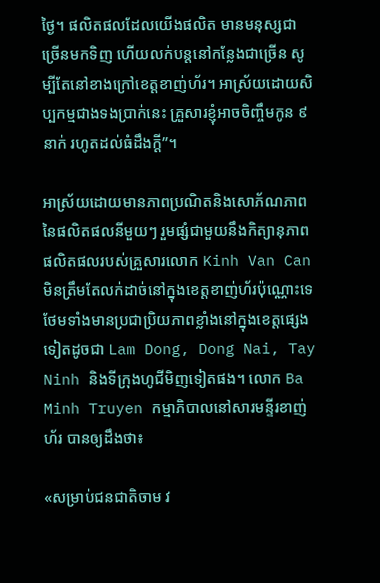ថ្ងៃ។ ផលិតផលដែលយើងផលិត មានមនុស្សជាច្រើនមកទិញ ហើយលក់បន្តនៅកន្លែងជាច្រើន សូម្បីតែនៅខាងក្រៅខេត្តខាញ់ហ័រ។ អាស្រ័យដោយសិប្បកម្មជាងទងប្រាក់នេះ គ្រួសារខ្ញុំអាចចិញ្ចឹមកូន ៩ នាក់ រហូតដល់ធំដឹងក្ដី”។

អាស្រ័យដោយមានភាពប្រណិតនិងសោភ័ណភាពនៃផលិតផលនីមួយៗ រួមផ្សំជាមួយនឹងកិត្យានុភាព ផលិតផលរបស់គ្រួសារលោក Kinh Van Can មិនត្រឹមតែលក់ដាច់នៅក្នុងខេត្តខាញ់ហ័រប៉ុណ្ណោះទេ ថែមទាំងមានប្រជាប្រិយភាពខ្លាំងនៅក្នុងខេត្តផ្សេងទៀតដូចជា Lam Dong, Dong Nai, Tay Ninh និងទីក្រុងហូជីមិញទៀតផង។ លោក Ba Minh Truyen កម្មាភិបាលនៅសារមន្ទីរខាញ់ហ័រ បានឲ្យដឹងថា៖

«សម្រាប់ជនជាតិចាម វ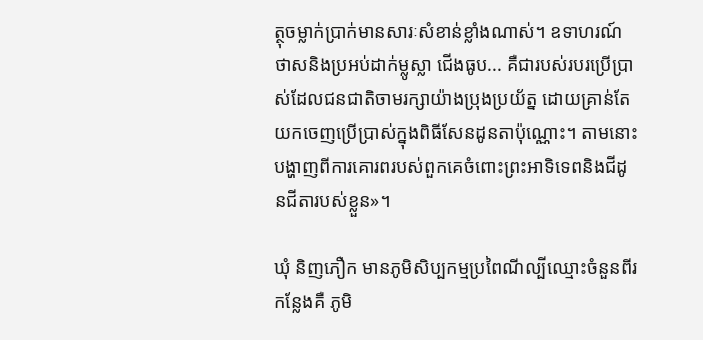ត្ថុចម្លាក់ប្រាក់មានសារៈសំខាន់ខ្លាំងណាស់។ ឧទាហរណ៍ ថាសនិងប្រអប់ដាក់ម្លូស្លា ជើងធូប... គឺជារបស់របរប្រើប្រាស់ដែលជនជាតិចាមរក្សាយ៉ាងប្រុងប្រយ័ត្ន ដោយគ្រាន់តែយកចេញប្រើប្រាស់ក្នុងពិធីសែនដូនតាប៉ុណ្ណោះ។ តាមនោះ បង្ហាញពីការគោរពរបស់ពួកគេចំពោះព្រះអាទិទេពនិងជីដូនជីតារបស់ខ្លួន»។

ឃុំ និញភឿក មានភូមិសិប្បកម្មប្រពៃណីល្បីឈ្មោះចំនួនពីរកន្លែងគឺ ភូមិ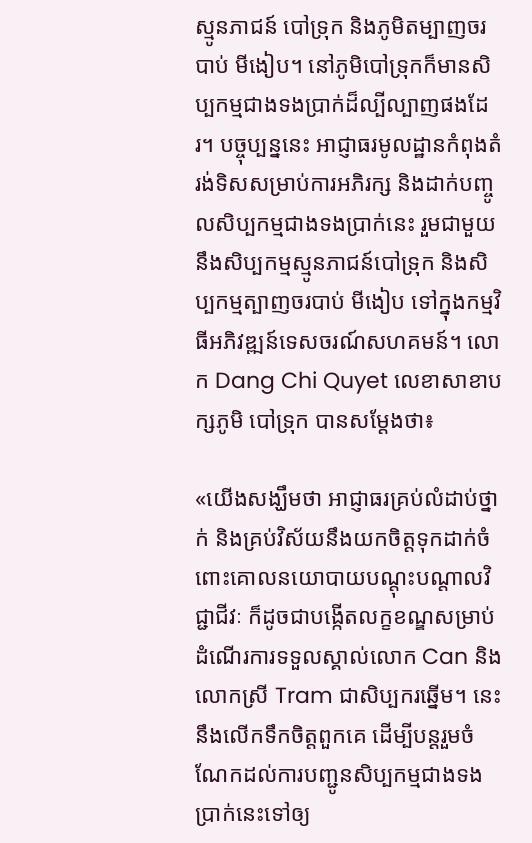ស្មូនភាជន៍ បៅទ្រុក និងភូមិតម្បាញចរបាប់ មីងៀប។ នៅភូមិបៅទ្រុកក៏មានសិប្បកម្មជាងទងប្រាក់ដ៏ល្បីល្បាញផងដែរ។ បច្ចុប្បន្ននេះ អាជ្ញាធរមូលដ្ឋានកំពុងតំរង់ទិសសម្រាប់ការអភិរក្ស និងដាក់បញ្ចូលសិប្បកម្មជាងទងប្រាក់នេះ រួមជាមួយនឹងសិប្បកម្មស្មូនភាជន៍បៅទ្រុក និងសិប្បកម្មត្បាញចរបាប់ មីងៀប ទៅក្នុងកម្មវិធីអភិវឌ្ឍន៍ទេសចរណ៍សហគមន៍។ លោក Dang Chi Quyet លេខាសាខាបក្សភូមិ បៅទ្រុក បានសម្តែងថា៖

«យើងសង្ឃឹមថា អាជ្ញាធរគ្រប់លំដាប់ថ្នាក់ និងគ្រប់វិស័យនឹងយកចិត្តទុកដាក់ចំពោះគោលនយោបាយបណ្តុះបណ្តាលវិជ្ជាជីវៈ ក៏ដូចជាបង្កើតលក្ខខណ្ឌសម្រាប់ដំណើរការទទួលស្គាល់លោក Can និងលោកស្រី Tram ជាសិប្បករឆ្នើម។ នេះនឹងលើកទឹកចិត្តពួកគេ ដើម្បីបន្តរួមចំណែកដល់ការបញ្ជូនសិប្បកម្មជាងទងប្រាក់នេះទៅឲ្យ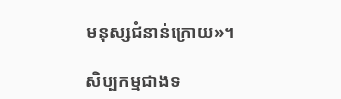មនុស្សជំនាន់ក្រោយ»។

សិប្បកម្មជាងទ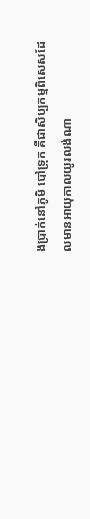ងប្រាក់នៅភូមិ បៅទ្រុក គឺជាសិប្បកម្មពិសេសដែលមានអាយុកាលយូរលង់ណា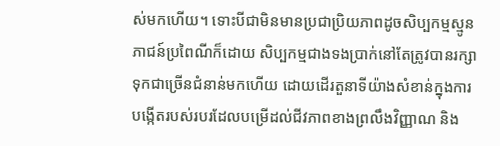ស់មកហើយ។ ទោះបីជាមិនមានប្រជាប្រិយភាពដូចសិប្បកម្មស្មូនភាជន៍ប្រពៃណីក៏ដោយ សិប្បកម្មជាងទងប្រាក់នៅតែត្រូវបានរក្សាទុកជាច្រើនជំនាន់មកហើយ ដោយដើរតួនាទីយ៉ាងសំខាន់ក្នុងការបង្កើតរបស់របរដែលបម្រើដល់ជីវភាពខាងព្រលឹងវិញ្ញាណ និង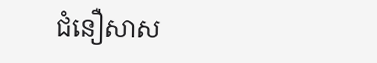ជំនឿសាស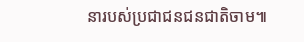នារបស់ប្រជាជនជនជាតិចាម៕